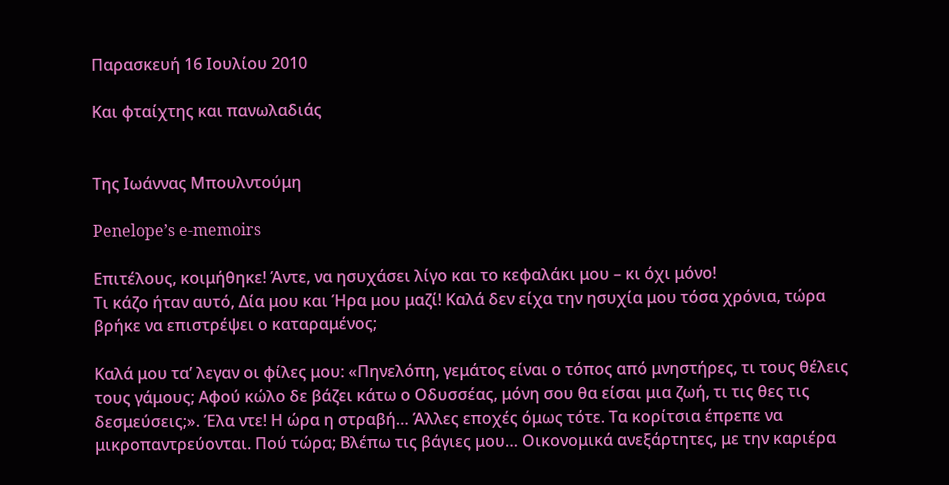Παρασκευή 16 Ιουλίου 2010

Και φταίχτης και πανωλαδιάς


Της Ιωάννας Μπουλντούμη

Penelope’s e-memoirs

Επιτέλους, κοιμήθηκε! Άντε, να ησυχάσει λίγο και το κεφαλάκι μου – κι όχι μόνο!
Τι κάζο ήταν αυτό, Δία μου και Ήρα μου μαζί! Καλά δεν είχα την ησυχία μου τόσα χρόνια, τώρα βρήκε να επιστρέψει ο καταραμένος;

Καλά μου τα’ λεγαν οι φίλες μου: «Πηνελόπη, γεμάτος είναι ο τόπος από μνηστήρες, τι τους θέλεις τους γάμους; Αφού κώλο δε βάζει κάτω ο Οδυσσέας, μόνη σου θα είσαι μια ζωή, τι τις θες τις δεσμεύσεις;». Έλα ντε! Η ώρα η στραβή… Άλλες εποχές όμως τότε. Τα κορίτσια έπρεπε να μικροπαντρεύονται. Πού τώρα; Βλέπω τις βάγιες μου… Οικονομικά ανεξάρτητες, με την καριέρα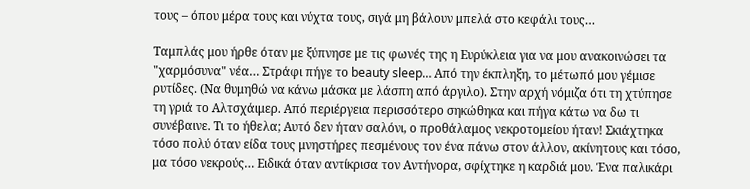τους – όπου μέρα τους και νύχτα τους, σιγά μη βάλουν μπελά στο κεφάλι τους…

Ταμπλάς μου ήρθε όταν με ξύπνησε με τις φωνές της η Ευρύκλεια για να μου ανακοινώσει τα "χαρμόσυνα" νέα… Στράφι πήγε το beauty sleep… Από την έκπληξη, το μέτωπό μου γέμισε ρυτίδες. (Να θυμηθώ να κάνω μάσκα με λάσπη από άργιλο). Στην αρχή νόμιζα ότι τη χτύπησε τη γριά το Αλτσχάιμερ. Από περιέργεια περισσότερο σηκώθηκα και πήγα κάτω να δω τι συνέβαινε. Τι το ήθελα; Αυτό δεν ήταν σαλόνι, ο προθάλαμος νεκροτομείου ήταν! Σκιάχτηκα τόσο πολύ όταν είδα τους μνηστήρες πεσμένους τον ένα πάνω στον άλλον, ακίνητους και τόσο, μα τόσο νεκρούς… Ειδικά όταν αντίκρισα τον Αντήνορα, σφίχτηκε η καρδιά μου. Ένα παλικάρι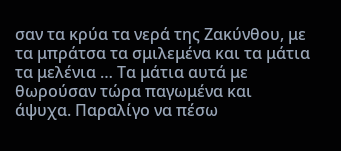σαν τα κρύα τα νερά της Ζακύνθου, με τα μπράτσα τα σμιλεμένα και τα μάτια τα μελένια … Τα μάτια αυτά με θωρούσαν τώρα παγωμένα και άψυχα. Παραλίγο να πέσω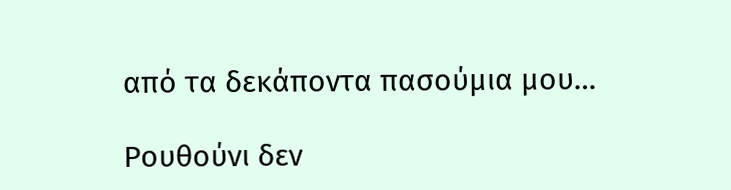από τα δεκάποντα πασούμια μου…

Ρουθούνι δεν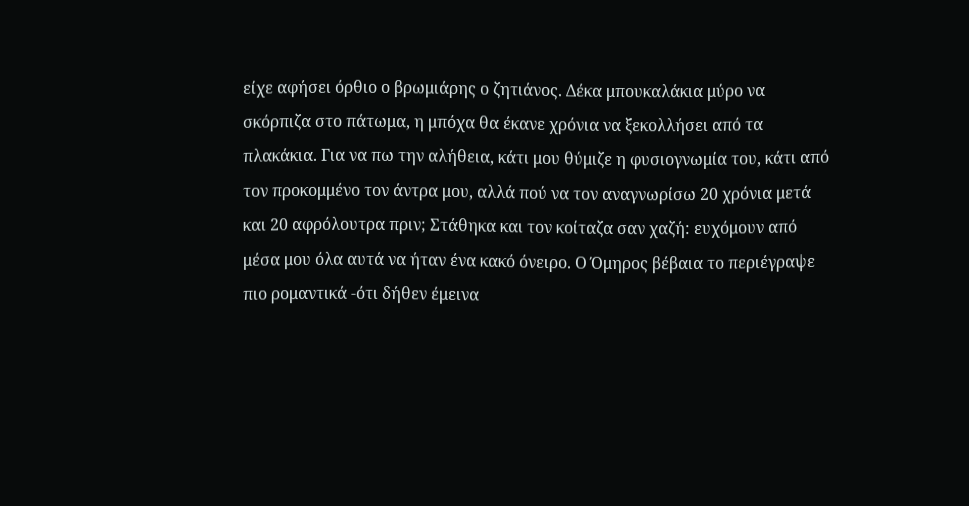είχε αφήσει όρθιο ο βρωμιάρης ο ζητιάνος. Δέκα μπουκαλάκια μύρο να σκόρπιζα στο πάτωμα, η μπόχα θα έκανε χρόνια να ξεκολλήσει από τα πλακάκια. Για να πω την αλήθεια, κάτι μου θύμιζε η φυσιογνωμία του, κάτι από τον προκομμένο τον άντρα μου, αλλά πού να τον αναγνωρίσω 20 χρόνια μετά και 20 αφρόλουτρα πριν; Στάθηκα και τον κοίταζα σαν χαζή: ευχόμουν από μέσα μου όλα αυτά να ήταν ένα κακό όνειρο. Ο Όμηρος βέβαια το περιέγραψε πιο ρομαντικά -ότι δήθεν έμεινα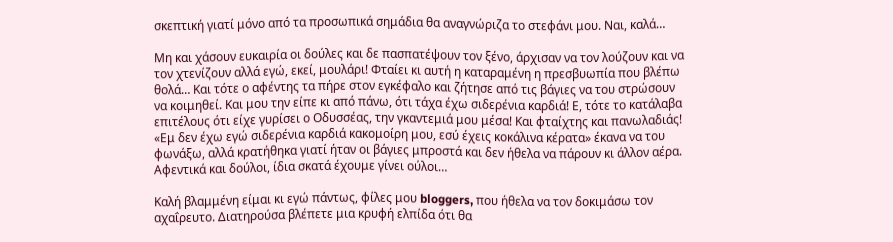σκεπτική γιατί μόνο από τα προσωπικά σημάδια θα αναγνώριζα το στεφάνι μου. Ναι, καλά…

Μη και χάσουν ευκαιρία οι δούλες και δε πασπατέψουν τον ξένο, άρχισαν να τον λούζουν και να τον χτενίζουν αλλά εγώ, εκεί, μουλάρι! Φταίει κι αυτή η καταραμένη η πρεσβυωπία που βλέπω θολά… Και τότε ο αφέντης τα πήρε στον εγκέφαλο και ζήτησε από τις βάγιες να του στρώσουν να κοιμηθεί. Και μου την είπε κι από πάνω, ότι τάχα έχω σιδερένια καρδιά! Ε, τότε το κατάλαβα επιτέλους ότι είχε γυρίσει ο Οδυσσέας, την γκαντεμιά μου μέσα! Και φταίχτης και πανωλαδιάς! «Εμ δεν έχω εγώ σιδερένια καρδιά κακομοίρη μου, εσύ έχεις κοκάλινα κέρατα» έκανα να του φωνάξω, αλλά κρατήθηκα γιατί ήταν οι βάγιες μπροστά και δεν ήθελα να πάρουν κι άλλον αέρα. Αφεντικά και δούλοι, ίδια σκατά έχουμε γίνει ούλοι…

Καλή βλαμμένη είμαι κι εγώ πάντως, φίλες μου bloggers, που ήθελα να τον δοκιμάσω τον αχαΐρευτο. Διατηρούσα βλέπετε μια κρυφή ελπίδα ότι θα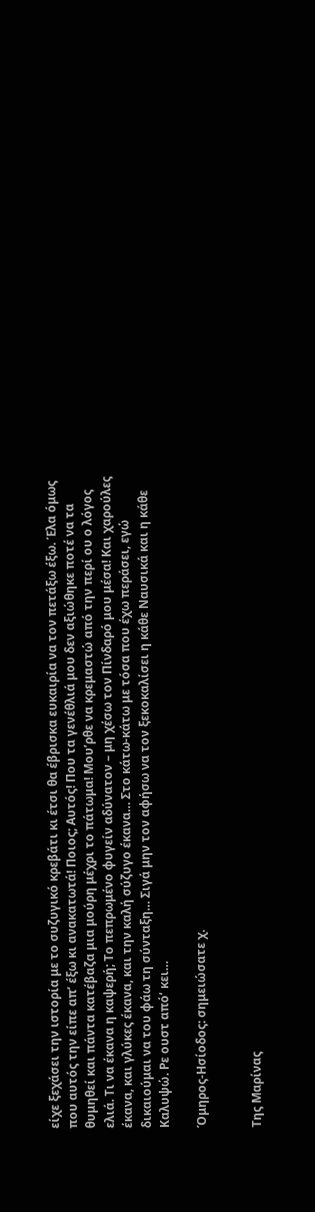είχε ξεχάσει την ιστορία με το συζυγικό κρεβάτι κι έτσι θα έβρισκα ευκαιρία να τον πετάξω έξω. Έλα όμως που αυτός την είπε απ’ έξω κι ανακατωτά! Ποιος; Αυτός! Που τα γενέθλιά μου δεν αξιώθηκε ποτέ να τα θυμηθεί και πάντα κατέβαζα μια μούρη μέχρι το πάτωμα! Μου’ρθε να κρεμαστώ από την περί ου ο λόγος ελιά. Τι να έκανα η καψερή; Το πεπρωμένο φυγείν αδύνατον – μη χέσω τον Πίνδαρό μου μέσα! Και χαρούλες έκανα, και γλύκες έκανα, και την καλή σύζυγο έκανα… Στο κάτω-κάτω με τόσα που έχω περάσει, εγώ δικαιούμαι να του φάω τη σύνταξη… Σιγά μην τον αφήσω να τον ξεκοκαλίσει η κάθε Ναυσικά και η κάθε Καλυψώ. Ρε ουστ από’ κει…

Όμηρος-Ησίοδος: σημειώσατε χ.


Της Μαρίνας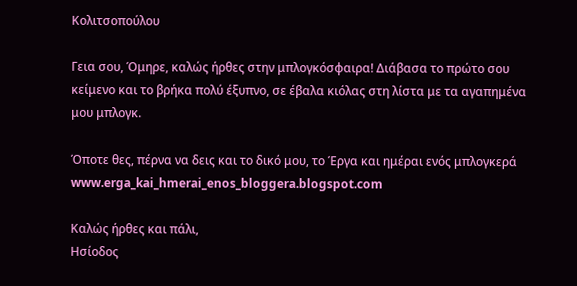Κολιτσοπούλου

Γεια σου, Όμηρε, καλώς ήρθες στην μπλογκόσφαιρα! Διάβασα το πρώτο σου κείμενο και το βρήκα πολύ έξυπνο, σε έβαλα κιόλας στη λίστα με τα αγαπημένα μου μπλογκ.

Όποτε θες, πέρνα να δεις και το δικό μου, το Έργα και ημέραι ενός μπλογκερά www.erga_kai_hmerai_enos_bloggera.blogspot.com

Καλώς ήρθες και πάλι,
Ησίοδος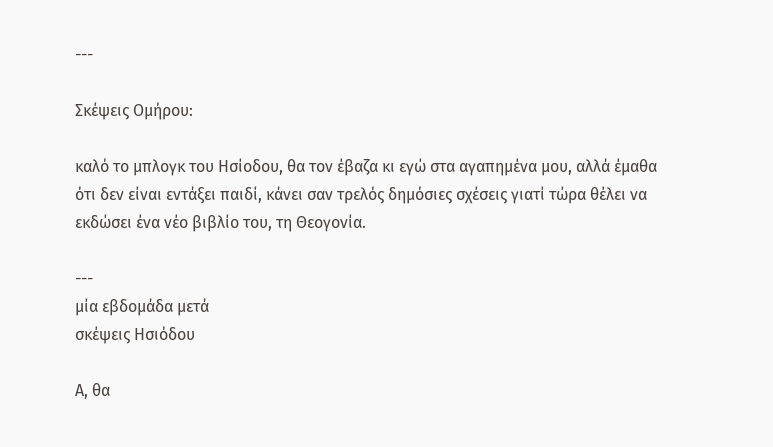---

Σκέψεις Ομήρου:

καλό το μπλογκ του Ησίοδου, θα τον έβαζα κι εγώ στα αγαπημένα μου, αλλά έμαθα ότι δεν είναι εντάξει παιδί, κάνει σαν τρελός δημόσιες σχέσεις γιατί τώρα θέλει να εκδώσει ένα νέο βιβλίο του, τη Θεογονία.

---
μία εβδομάδα μετά
σκέψεις Ησιόδου

Α, θα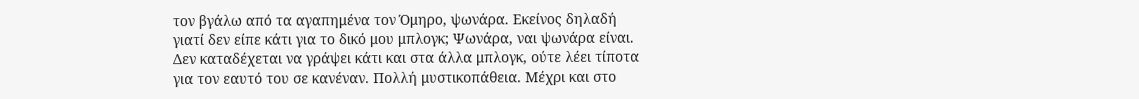τον βγάλω από τα αγαπημένα τον Όμηρο, ψωνάρα. Εκείνος δηλαδή γιατί δεν είπε κάτι για το δικό μου μπλογκ; Ψωνάρα, ναι ψωνάρα είναι. Δεν καταδέχεται να γράψει κάτι και στα άλλα μπλογκ, ούτε λέει τίποτα για τον εαυτό του σε κανέναν. Πολλή μυστικοπάθεια. Μέχρι και στο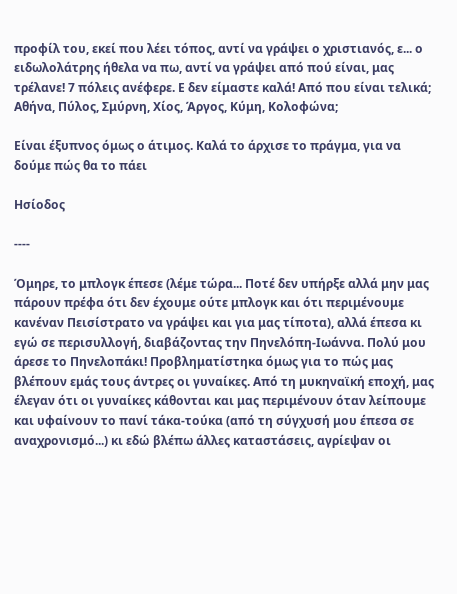προφίλ του, εκεί που λέει τόπος, αντί να γράψει ο χριστιανός, ε... ο ειδωλολάτρης ήθελα να πω, αντί να γράψει από πού είναι, μας τρέλανε! 7 πόλεις ανέφερε. Ε δεν είμαστε καλά! Από που είναι τελικά; Αθήνα, Πύλος, Σμύρνη, Χίος, Άργος, Κύμη, Κολοφώνα;

Είναι έξυπνος όμως ο άτιμος. Καλά το άρχισε το πράγμα, για να δούμε πώς θα το πάει

Ησίοδος

----

Όμηρε, το μπλογκ έπεσε (λέμε τώρα... Ποτέ δεν υπήρξε αλλά μην μας πάρουν πρέφα ότι δεν έχουμε ούτε μπλογκ και ότι περιμένουμε κανέναν Πεισίστρατο να γράψει και για μας τίποτα), αλλά έπεσα κι εγώ σε περισυλλογή, διαβάζοντας την Πηνελόπη-Ιωάννα. Πολύ μου άρεσε το Πηνελοπάκι! Προβληματίστηκα όμως για το πώς μας βλέπουν εμάς τους άντρες οι γυναίκες. Από τη μυκηναϊκή εποχή, μας έλεγαν ότι οι γυναίκες κάθονται και μας περιμένουν όταν λείπουμε και υφαίνουν το πανί τάκα-τούκα (από τη σύγχυσή μου έπεσα σε αναχρονισμό...) κι εδώ βλέπω άλλες καταστάσεις, αγρίεψαν οι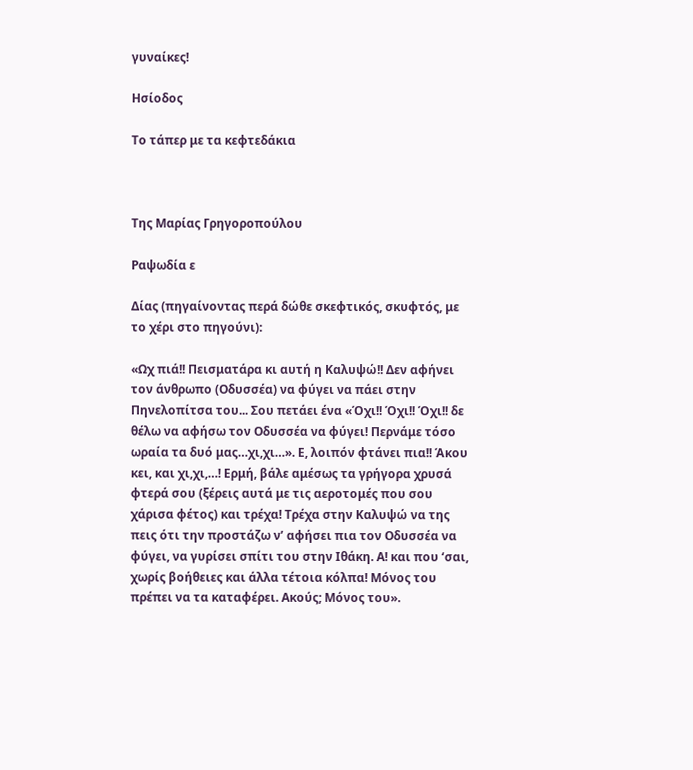γυναίκες!

Ησίοδος

Το τάπερ με τα κεφτεδάκια



Tης Μαρίας Γρηγοροπούλου

Ραψωδία ε

Δίας (πηγαίνοντας περά δώθε σκεφτικός, σκυφτός, με το χέρι στο πηγούνι):

«Ωχ πιά!! Πεισματάρα κι αυτή η Καλυψώ!! Δεν αφήνει τον άνθρωπο (Οδυσσέα) να φύγει να πάει στην Πηνελοπίτσα του... Σου πετάει ένα «Όχι!! Όχι!! Όχι!! δε θέλω να αφήσω τον Οδυσσέα να φύγει! Περνάμε τόσο ωραία τα δυό μας…χι,χι…». Ε, λοιπόν φτάνει πια!! Άκου κει, και χι,χι,…! Ερμή, βάλε αμέσως τα γρήγορα χρυσά φτερά σου (ξέρεις αυτά με τις αεροτομές που σου χάρισα φέτος) και τρέχα! Τρέχα στην Καλυψώ να της πεις ότι την προστάζω ν’ αφήσει πια τον Οδυσσέα να φύγει, να γυρίσει σπίτι του στην Ιθάκη. Α! και που ‘σαι, χωρίς βοήθειες και άλλα τέτοια κόλπα! Μόνος του πρέπει να τα καταφέρει. Ακούς; Μόνος του».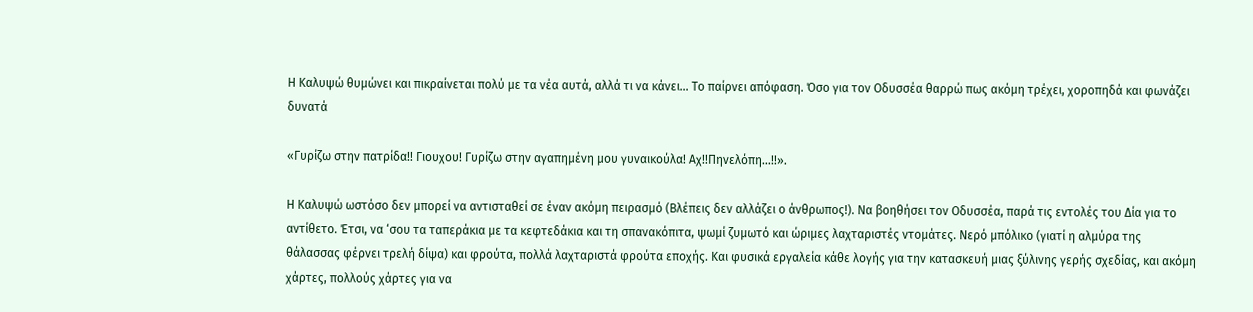Η Καλυψώ θυμώνει και πικραίνεται πολύ με τα νέα αυτά, αλλά τι να κάνει… Το παίρνει απόφαση. Όσο για τον Οδυσσέα θαρρώ πως ακόμη τρέχει, χοροπηδά και φωνάζει δυνατά

«Γυρίζω στην πατρίδα!! Γιουχου! Γυρίζω στην αγαπημένη μου γυναικούλα! Αχ!!Πηνελόπη…!!».

Η Καλυψώ ωστόσο δεν μπορεί να αντισταθεί σε έναν ακόμη πειρασμό (Βλέπεις δεν αλλάζει ο άνθρωπος!). Να βοηθήσει τον Οδυσσέα, παρά τις εντολές του Δία για το αντίθετο. Έτσι, να ‘σου τα ταπεράκια με τα κεφτεδάκια και τη σπανακόπιτα, ψωμί ζυμωτό και ώριμες λαχταριστές ντομάτες. Νερό μπόλικο (γιατί η αλμύρα της θάλασσας φέρνει τρελή δίψα) και φρούτα, πολλά λαχταριστά φρούτα εποχής. Και φυσικά εργαλεία κάθε λογής για την κατασκευή μιας ξύλινης γερής σχεδίας, και ακόμη χάρτες, πολλούς χάρτες για να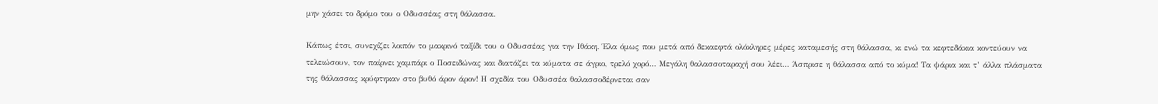μην χάσει το δρόμο του ο Οδυσσέας στη θάλασσα.

Κάπως έτσι, συνεχίζει λοιπόν το μακρινό ταξίδι του ο Οδυσσέας για την Ιθάκη. Έλα όμως που μετά από δεκαεφτά ολόκληρες μέρες καταμεσής στη θάλασσα, κι ενώ τα κεφτεδάκια κοντεύουν να τελειώσουν, τον παίρνει χαμπάρι ο Ποσειδώνας και διατάζει τα κύματα σε άγριο, τρελό χορό… Μεγάλη θαλασσοταραχή σου λέει… Άσπρισε η θάλασσα από το κύμα! Τα ψάρια και τ’ άλλα πλάσματα της θάλασσας κρύφτηκαν στο βυθό άρον άρον! Η σχεδία του Οδυσσέα θαλασσοδέρνεται σαν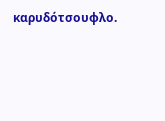καρυδότσουφλο.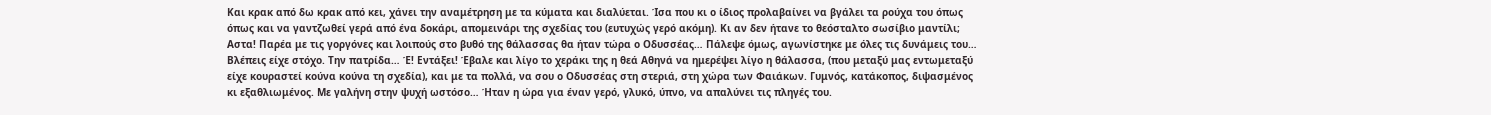Και κρακ από δω κρακ από κει, χάνει την αναμέτρηση με τα κύματα και διαλύεται. Ίσα που κι ο ίδιος προλαβαίνει να βγάλει τα ρούχα του όπως όπως και να γαντζωθεί γερά από ένα δοκάρι, απομεινάρι της σχεδίας του (ευτυχώς γερό ακόμη). Κι αν δεν ήτανε το θεόσταλτο σωσίβιο μαντίλι; Aστα! Παρέα με τις γοργόνες και λοιπούς στο βυθό της θάλασσας θα ήταν τώρα ο Οδυσσέας… Πάλεψε όμως, αγωνίστηκε με όλες τις δυνάμεις του… Βλέπεις είχε στόχο. Την πατρίδα… Έ! Εντάξει! Έβαλε και λίγο το χεράκι της η θεά Αθηνά να ημερέψει λίγο η θάλασσα, (που μεταξύ μας εντωμεταξύ είχε κουραστεί κούνα κούνα τη σχεδία), και με τα πολλά, να σου ο Οδυσσέας στη στεριά, στη χώρα των Φαιάκων. Γυμνός, κατάκοπος, διψασμένος κι εξαθλιωμένος. Με γαλήνη στην ψυχή ωστόσο… Ήταν η ώρα για έναν γερό, γλυκό, ύπνο, να απαλύνει τις πληγές του.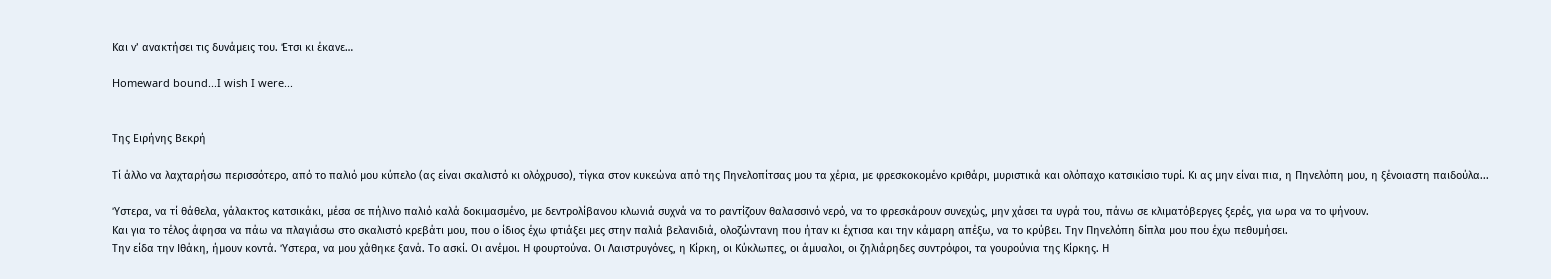Και ν’ ανακτήσει τις δυνάμεις του. Έτσι κι έκανε…

Homeward bound...I wish I were...


Της Ειρήνης Βεκρή

Τί άλλο να λαχταρήσω περισσότερο, από το παλιό μου κύπελο (ας είναι σκαλιστό κι ολόχρυσο), τίγκα στον κυκεώνα από της Πηνελοπίτσας μου τα χέρια, με φρεσκοκομένο κριθάρι, μυριστικά και ολόπαχο κατσικίσιο τυρί. Κι ας μην είναι πια, η Πηνελόπη μου, η ξένοιαστη παιδούλα...

Ύστερα, να τί θάθελα, γάλακτος κατσικάκι, μέσα σε πήλινο παλιό καλά δοκιμασμένο, με δεντρολίβανου κλωνιά συχνά να το ραντίζουν θαλασσινό νερό, να το φρεσκάρουν συνεχώς, μην χάσει τα υγρά του, πάνω σε κλιματόβεργες ξερές, για ωρα να το ψήνουν.
Και για το τέλος άφησα να πάω να πλαγιάσω στο σκαλιστό κρεβάτι μου, που ο ίδιος έχω φτιάξει μες στην παλιά βελανιδιά, ολοζώντανη που ήταν κι έχτισα και την κάμαρη απέξω, να το κρύβει. Την Πηνελόπη δίπλα μου που έχω πεθυμήσει.
Την είδα την Ιθάκη, ήμουν κοντά. Ύστερα, να μου χάθηκε ξανά. Το ασκί. Οι ανέμοι. Η φουρτούνα. Οι Λαιστρυγόνες, η Κίρκη, οι Κύκλωπες, οι άμυαλοι, οι ζηλιάρηδες συντρόφοι, τα γουρούνια της Κίρκης. Η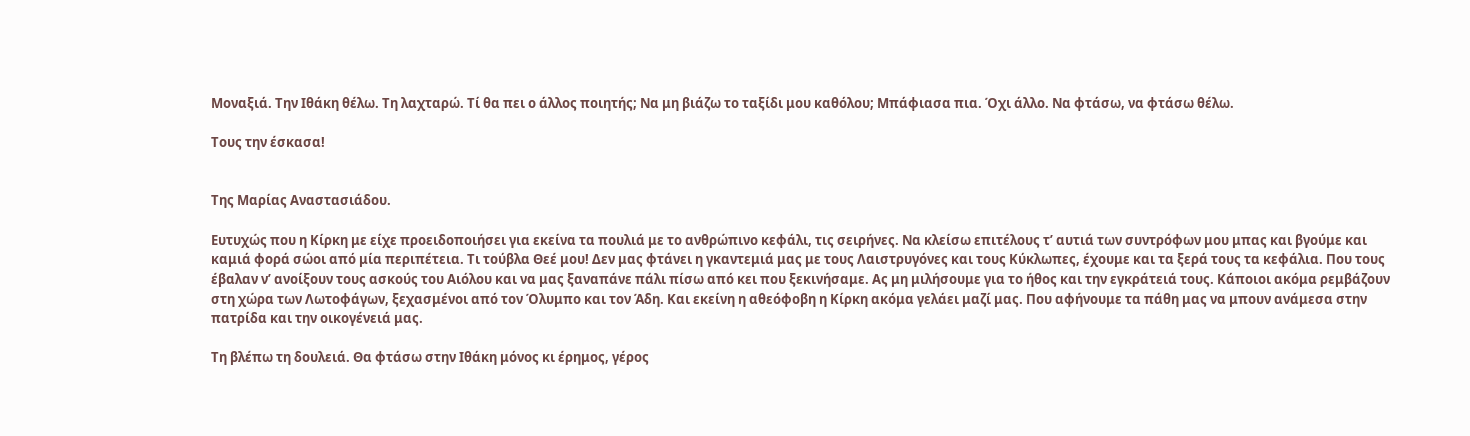Μοναξιά. Την Ιθάκη θέλω. Τη λαχταρώ. Τί θα πει ο άλλος ποιητής; Να μη βιάζω το ταξίδι μου καθόλου; Μπάφιασα πια. Όχι άλλο. Να φτάσω, να φτάσω θέλω.

Τους την έσκασα!


Της Μαρίας Αναστασιάδου.

Ευτυχώς που η Κίρκη με είχε προειδοποιήσει για εκείνα τα πουλιά με το ανθρώπινο κεφάλι, τις σειρήνες. Να κλείσω επιτέλους τ’ αυτιά των συντρόφων μου μπας και βγούμε και καμιά φορά σώοι από μία περιπέτεια. Τι τούβλα Θεέ μου! Δεν μας φτάνει η γκαντεμιά μας με τους Λαιστρυγόνες και τους Κύκλωπες, έχουμε και τα ξερά τους τα κεφάλια. Που τους έβαλαν ν’ ανοίξουν τους ασκούς του Αιόλου και να μας ξαναπάνε πάλι πίσω από κει που ξεκινήσαμε. Ας μη μιλήσουμε για το ήθος και την εγκράτειά τους. Κάποιοι ακόμα ρεμβάζουν στη χώρα των Λωτοφάγων, ξεχασμένοι από τον Όλυμπο και τον Άδη. Και εκείνη η αθεόφοβη η Κίρκη ακόμα γελάει μαζί μας. Που αφήνουμε τα πάθη μας να μπουν ανάμεσα στην πατρίδα και την οικογένειά μας.

Τη βλέπω τη δουλειά. Θα φτάσω στην Ιθάκη μόνος κι έρημος, γέρος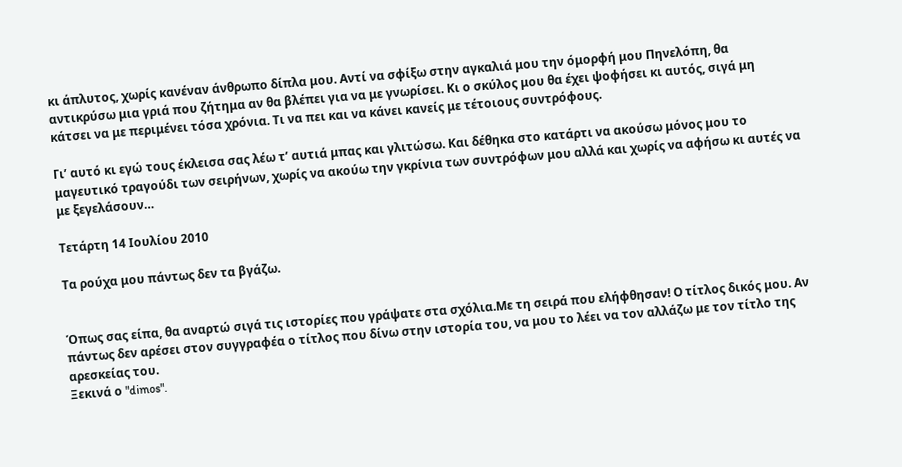κι άπλυτος, χωρίς κανέναν άνθρωπο δίπλα μου. Αντί να σφίξω στην αγκαλιά μου την όμορφή μου Πηνελόπη, θα αντικρύσω μια γριά που ζήτημα αν θα βλέπει για να με γνωρίσει. Κι ο σκύλος μου θα έχει ψοφήσει κι αυτός, σιγά μη κάτσει να με περιμένει τόσα χρόνια. Τι να πει και να κάνει κανείς με τέτοιους συντρόφους.

Γι’ αυτό κι εγώ τους έκλεισα σας λέω τ’ αυτιά μπας και γλιτώσω. Και δέθηκα στο κατάρτι να ακούσω μόνος μου το μαγευτικό τραγούδι των σειρήνων, χωρίς να ακούω την γκρίνια των συντρόφων μου αλλά και χωρίς να αφήσω κι αυτές να με ξεγελάσουν…

Τετάρτη 14 Ιουλίου 2010

Τα ρούχα μου πάντως δεν τα βγάζω.


Όπως σας είπα, θα αναρτώ σιγά τις ιστορίες που γράψατε στα σχόλια.Με τη σειρά που ελήφθησαν! Ο τίτλος δικός μου. Αν πάντως δεν αρέσει στον συγγραφέα ο τίτλος που δίνω στην ιστορία του, να μου το λέει να τον αλλάζω με τον τίτλο της αρεσκείας του.
Ξεκινά ο "dimos".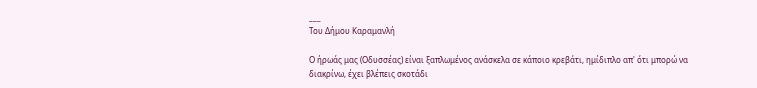___
Toυ Δήμου Καραμανλή

Ο ήρωάς μας (Οδυσσέας) είναι ξαπλωμένος ανάσκελα σε κάποιο κρεβάτι, ημίδιπλο απ' ότι μπορώ να διακρίνω, έχει βλέπεις σκοτάδι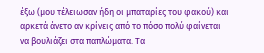έξω (μου τέλειωσαν ήδη οι μπαταρίες του φακού) και αρκετά άνετο αν κρίνεις από το πόσο πολύ φαίνεται να βουλιάζει στα παπλώματα. Τα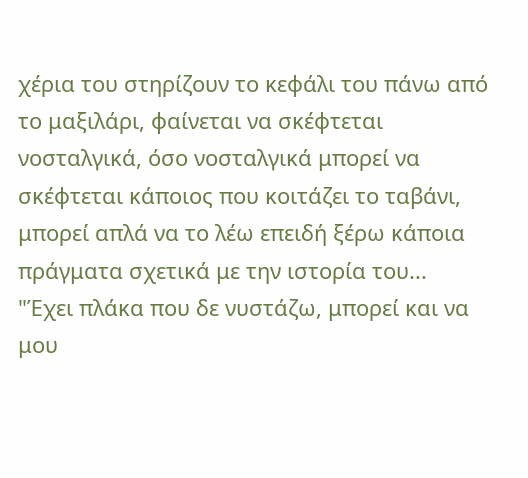χέρια του στηρίζουν το κεφάλι του πάνω από το μαξιλάρι, φαίνεται να σκέφτεται νοσταλγικά, όσο νοσταλγικά μπορεί να σκέφτεται κάποιος που κοιτάζει το ταβάνι, μπορεί απλά να το λέω επειδή ξέρω κάποια πράγματα σχετικά με την ιστορία του...
"Έχει πλάκα που δε νυστάζω, μπορεί και να μου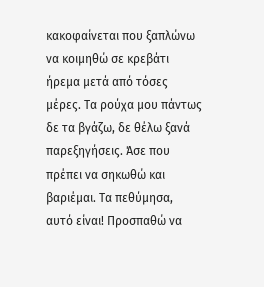κακοφαίνεται που ξαπλώνω να κοιμηθώ σε κρεβάτι ήρεμα μετά από τόσες μέρες. Τα ρούχα μου πάντως δε τα βγάζω, δε θέλω ξανά παρεξηγήσεις. Άσε που πρέπει να σηκωθώ και βαριέμαι. Τα πεθύμησα, αυτό είναι! Προσπαθώ να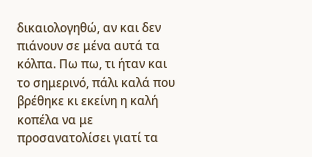δικαιολογηθώ, αν και δεν πιάνουν σε μένα αυτά τα κόλπα. Πω πω, τι ήταν και το σημερινό, πάλι καλά που βρέθηκε κι εκείνη η καλή κοπέλα να με προσανατολίσει γιατί τα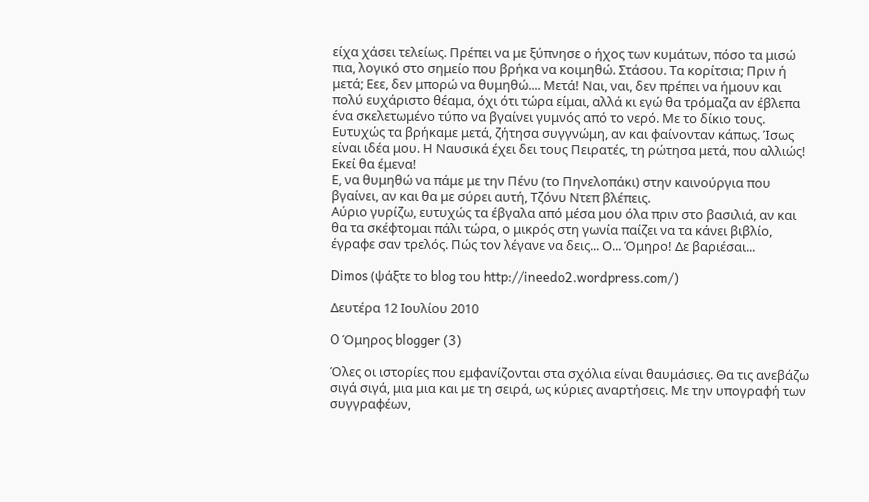είχα χάσει τελείως. Πρέπει να με ξύπνησε ο ήχος των κυμάτων, πόσο τα μισώ πια, λογικό στο σημείο που βρήκα να κοιμηθώ. Στάσου. Τα κορίτσια; Πριν ή μετά; Εεε, δεν μπορώ να θυμηθώ.... Μετά! Ναι, ναι, δεν πρέπει να ήμουν και πολύ ευχάριστο θέαμα, όχι ότι τώρα είμαι, αλλά κι εγώ θα τρόμαζα αν έβλεπα ένα σκελετωμένο τύπο να βγαίνει γυμνός από το νερό. Με το δίκιο τους. Ευτυχώς τα βρήκαμε μετά, ζήτησα συγγνώμη, αν και φαίνονταν κάπως. Ίσως είναι ιδέα μου. Η Ναυσικά έχει δει τους Πειρατές, τη ρώτησα μετά, που αλλιώς! Εκεί θα έμενα!
Ε, να θυμηθώ να πάμε με την Πένυ (το Πηνελοπάκι) στην καινούργια που βγαίνει, αν και θα με σύρει αυτή, Τζόνυ Ντεπ βλέπεις.
Αύριο γυρίζω, ευτυχώς τα έβγαλα από μέσα μου όλα πριν στο βασιλιά, αν και θα τα σκέφτομαι πάλι τώρα, ο μικρός στη γωνία παίζει να τα κάνει βιβλίο, έγραφε σαν τρελός. Πώς τον λέγανε να δεις... Ο... Όμηρο! Δε βαριέσαι...

Dimos (ψάξτε το blog του http://ineedo2.wordpress.com/)

Δευτέρα 12 Ιουλίου 2010

O Όμηρος blogger (3)

Όλες οι ιστορίες που εμφανίζονται στα σχόλια είναι θαυμάσιες. Θα τις ανεβάζω σιγά σιγά, μια μια και με τη σειρά, ως κύριες αναρτήσεις. Με την υπογραφή των συγγραφέων,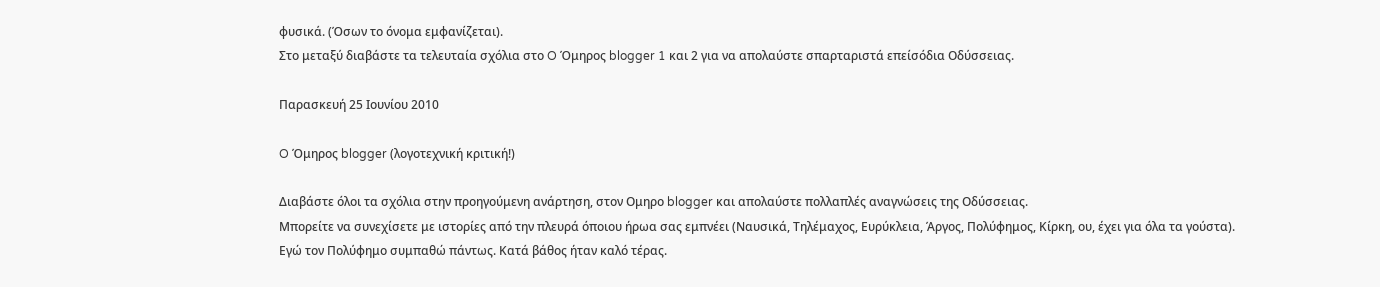φυσικά. (Όσων το όνομα εμφανίζεται).
Στο μεταξύ διαβάστε τα τελευταία σχόλια στο O Όμηρος blogger 1 και 2 για να απολαύστε σπαρταριστά επείσόδια Οδύσσειας.

Παρασκευή 25 Ιουνίου 2010

O Όμηρος blogger (λογοτεχνική κριτική!)

Διαβάστε όλοι τα σχόλια στην προηγούμενη ανάρτηση, στον Oμηρο blogger και απολαύστε πολλαπλές αναγνώσεις της Οδύσσειας.
Μπορείτε να συνεχίσετε με ιστορίες από την πλευρά όποιου ήρωα σας εμπνέει (Ναυσικά, Τηλέμαχος, Ευρύκλεια, Άργος, Πολύφημος, Κίρκη, ου, έχει για όλα τα γούστα).
Εγώ τον Πολύφημο συμπαθώ πάντως. Κατά βάθος ήταν καλό τέρας.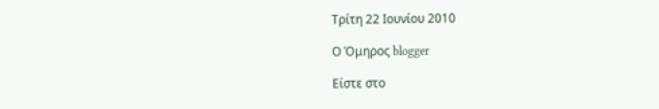Τρίτη 22 Ιουνίου 2010

Ο Όμηρος blogger

Είστε στο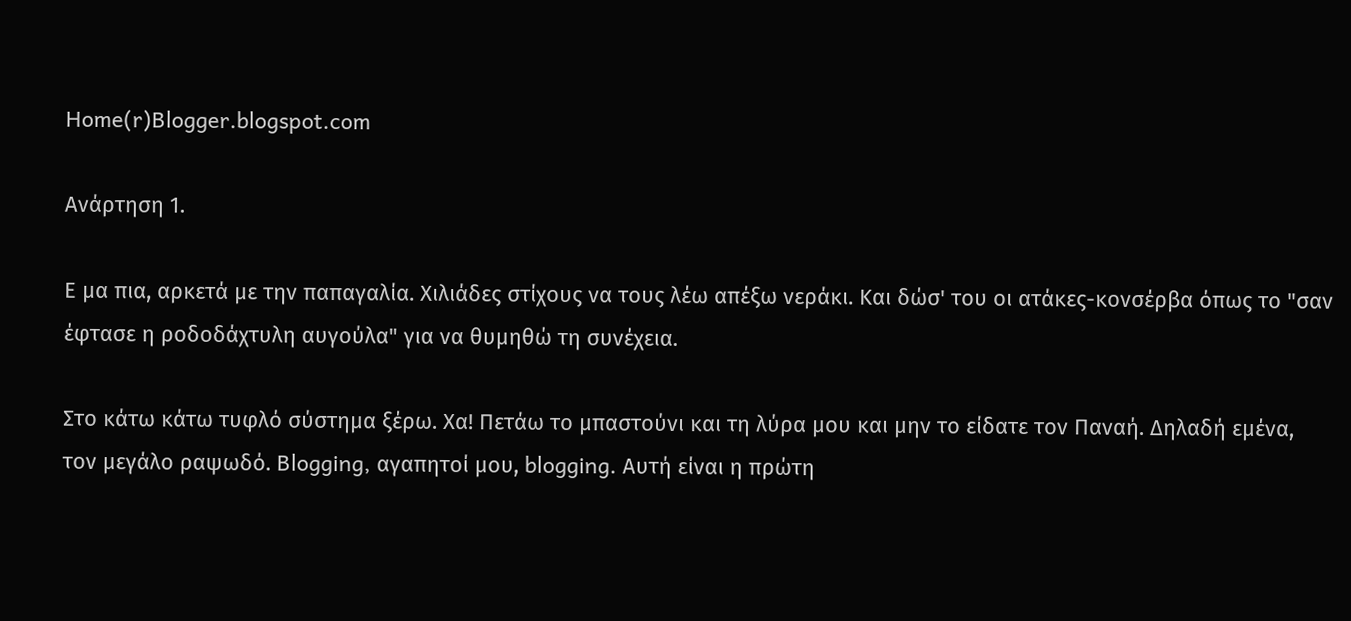Home(r)Blogger.blogspot.com

Ανάρτηση 1.

Ε μα πια, αρκετά με την παπαγαλία. Χιλιάδες στίχους να τους λέω απέξω νεράκι. Και δώσ' του οι ατάκες-κονσέρβα όπως το "σαν έφτασε η ροδοδάχτυλη αυγούλα" για να θυμηθώ τη συνέχεια.

Στο κάτω κάτω τυφλό σύστημα ξέρω. Χα! Πετάω το μπαστούνι και τη λύρα μου και μην το είδατε τον Παναή. Δηλαδή εμένα, τον μεγάλο ραψωδό. Blogging, αγαπητοί μου, blogging. Αυτή είναι η πρώτη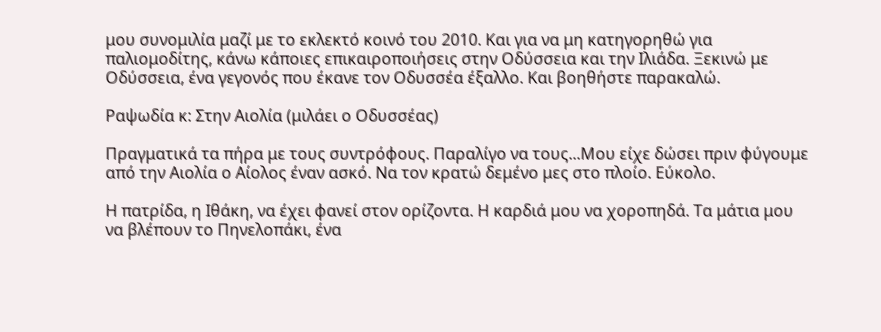μου συνομιλία μαζί με το εκλεκτό κοινό του 2010. Και για να μη κατηγορηθώ για παλιομοδίτης, κάνω κάποιες επικαιροποιήσεις στην Οδύσσεια και την Ιλιάδα. Ξεκινώ με Οδύσσεια, ένα γεγονός που έκανε τον Οδυσσέα έξαλλο. Και βοηθήστε παρακαλώ.

Ραψωδία κ: Στην Αιολία (μιλάει ο Οδυσσέας)

Πραγματικά τα πήρα με τους συντρόφους. Παραλίγο να τους...Μου είχε δώσει πριν φύγουμε από την Αιολία ο Αίολος έναν ασκό. Να τον κρατώ δεμένο μες στο πλοίο. Εύκολο.

Η πατρίδα, η Ιθάκη, να έχει φανεί στον ορίζοντα. Η καρδιά μου να χοροπηδά. Τα μάτια μου να βλέπουν το Πηνελοπάκι, ένα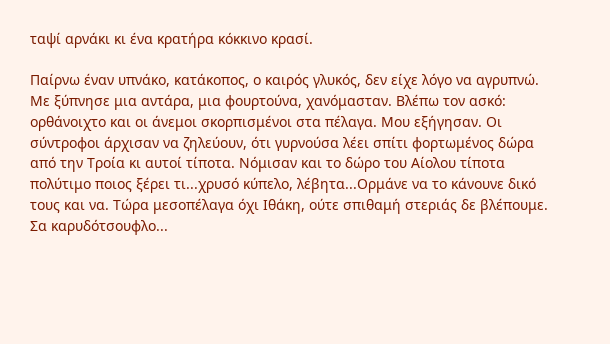ταψί αρνάκι κι ένα κρατήρα κόκκινο κρασί.

Παίρνω έναν υπνάκο, κατάκοπος, ο καιρός γλυκός, δεν είχε λόγο να αγρυπνώ. Με ξύπνησε μια αντάρα, μια φουρτούνα, χανόμασταν. Βλέπω τον ασκό: ορθάνοιχτο και οι άνεμοι σκορπισμένοι στα πέλαγα. Μου εξήγησαν. Οι σύντροφοι άρχισαν να ζηλεύουν, ότι γυρνούσα λέει σπίτι φορτωμένος δώρα από την Τροία κι αυτοί τίποτα. Νόμισαν και το δώρο του Αίολου τίποτα πολύτιμο ποιος ξέρει τι...χρυσό κύπελο, λέβητα...Ορμάνε να το κάνουνε δικό τους και να. Τώρα μεσοπέλαγα όχι Ιθάκη, ούτε σπιθαμή στεριάς δε βλέπουμε. Σα καρυδότσουφλο...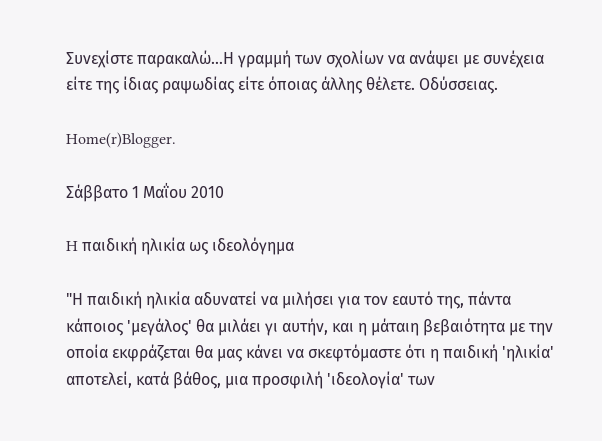Συνεχίστε παρακαλώ...Η γραμμή των σχολίων να ανάψει με συνέχεια είτε της ίδιας ραψωδίας είτε όποιας άλλης θέλετε. Οδύσσειας.

Home(r)Blogger.

Σάββατο 1 Μαΐου 2010

H παιδική ηλικία ως ιδεολόγημα

"Η παιδική ηλικία αδυνατεί να μιλήσει για τον εαυτό της, πάντα κάποιος 'μεγάλος' θα μιλάει γι αυτήν, και η μάταιη βεβαιότητα με την οποία εκφράζεται θα μας κάνει να σκεφτόμαστε ότι η παιδική 'ηλικία' αποτελεί, κατά βάθος, μια προσφιλή 'ιδεολογία' των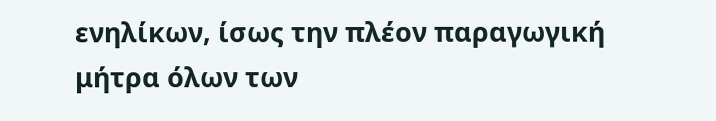ενηλίκων, ίσως την πλέον παραγωγική μήτρα όλων των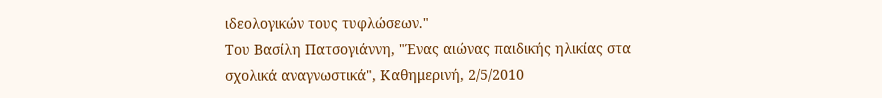ιδεολογικών τους τυφλώσεων."
Του Βασίλη Πατσογιάννη, "Ένας αιώνας παιδικής ηλικίας στα σχολικά αναγνωστικά", Καθημερινή, 2/5/2010